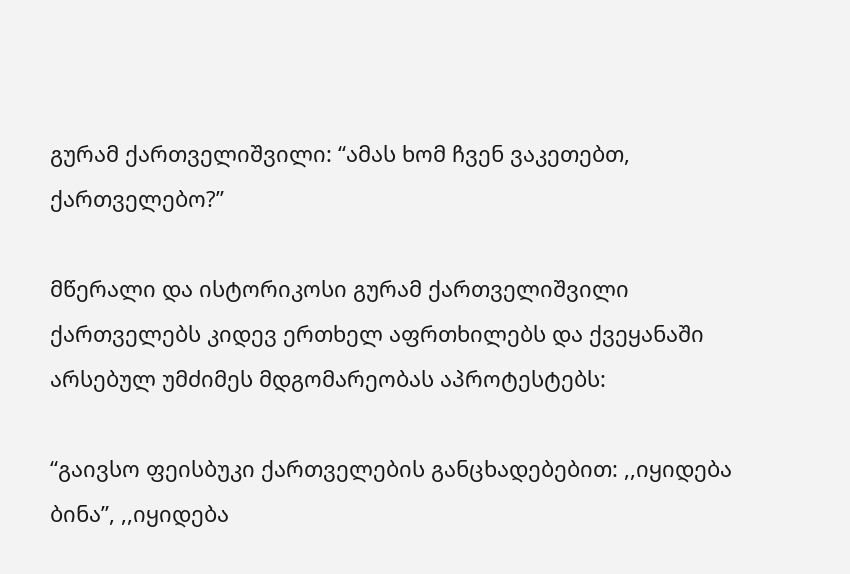გურამ ქართველიშვილი: “ამას ხომ ჩვენ ვაკეთებთ, ქართველებო?”

მწერალი და ისტორიკოსი გურამ ქართველიშვილი ქართველებს კიდევ ერთხელ აფრთხილებს და ქვეყანაში არსებულ უმძიმეს მდგომარეობას აპროტესტებს:

“გაივსო ფეისბუკი ქართველების განცხადებებით: ,,იყიდება ბინა”, ,,იყიდება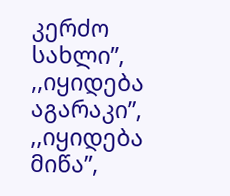კერძო სახლი”, ,,იყიდება აგარაკი”, ,,იყიდება მიწა”,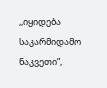,,იყიდება საკარმიდამო ნაკვეთი”,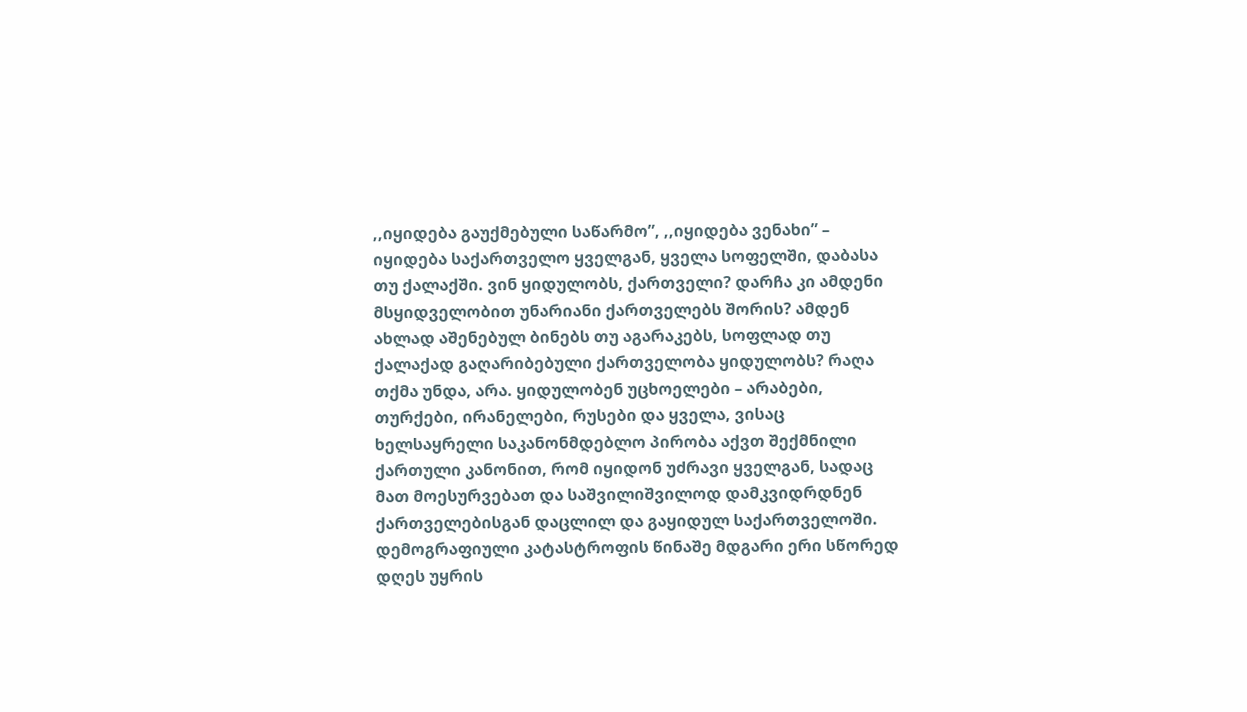,,იყიდება გაუქმებული საწარმო”, ,,იყიდება ვენახი” – იყიდება საქართველო ყველგან, ყველა სოფელში, დაბასა თუ ქალაქში. ვინ ყიდულობს, ქართველი? დარჩა კი ამდენი მსყიდველობით უნარიანი ქართველებს შორის? ამდენ ახლად აშენებულ ბინებს თუ აგარაკებს, სოფლად თუ ქალაქად გაღარიბებული ქართველობა ყიდულობს? რაღა თქმა უნდა, არა. ყიდულობენ უცხოელები – არაბები, თურქები, ირანელები, რუსები და ყველა, ვისაც ხელსაყრელი საკანონმდებლო პირობა აქვთ შექმნილი ქართული კანონით, რომ იყიდონ უძრავი ყველგან, სადაც მათ მოესურვებათ და საშვილიშვილოდ დამკვიდრდნენ ქართველებისგან დაცლილ და გაყიდულ საქართველოში. დემოგრაფიული კატასტროფის წინაშე მდგარი ერი სწორედ დღეს უყრის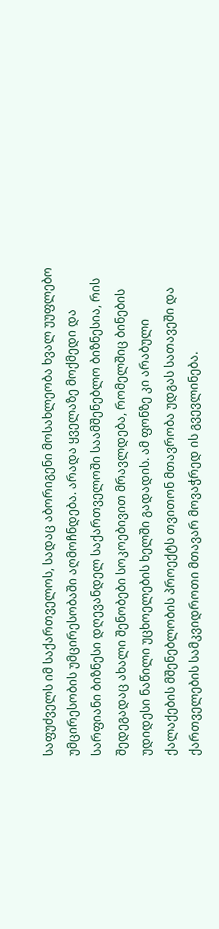საფუძველს იმ საქართველოს, სადაც აბორიგენი მოსახლეობა ხვალ უუფლებო უმცირესობის უმცირესობაში აღმოჩნდება. არადა ყველაზე მოქმედი და სარფიანი ბიზნესი დღევანდელ საქართველოში საამშენებლო ბიზნესია, რის შედეგადაც ახალი შენობები სოკოებივით მრავლდება, რომელშიც ბინების უდიდესი ნაწილი უცხოელების ხელში გადადის. ამ ფონზე კი არაბული ქალაქების მშენებლობის პროექტს თვითონ მთავრობა უდგას სათავეში და ქართველების სამკვიდროთი მთავარ მოვაჭრედ ის გვევლინება.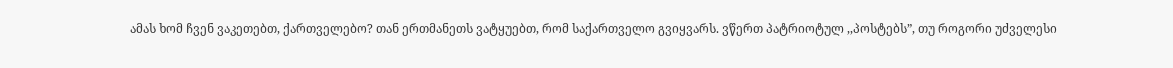ამას ხომ ჩვენ ვაკეთებთ, ქართველებო? თან ერთმანეთს ვატყუებთ, რომ საქართველო გვიყვარს. ვწერთ პატრიოტულ ,,პოსტებს”, თუ როგორი უძველესი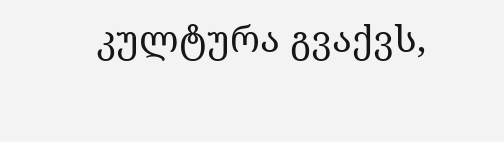კულტურა გვაქვს,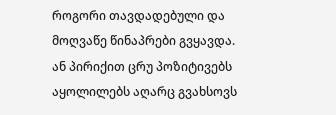როგორი თავდადებული და მოღვაწე წინაპრები გვყავდა. ან პირიქით ცრუ პოზიტივებს აყოლილებს აღარც გვახსოვს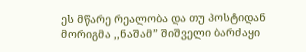ეს მწარე რეალობა და თუ პოსტიდან მორიგმა ,,ნაშამ” შიშველი ბარძაყი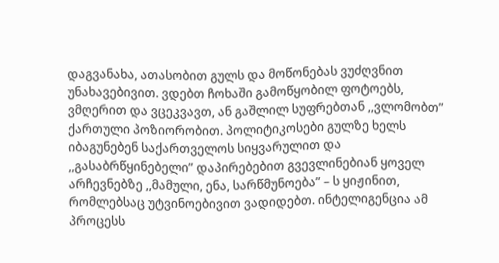დაგვანახა, ათასობით გულს და მოწონებას ვუძღვნით უნახავებივით. ვდებთ ჩოხაში გამოწყობილ ფოტოებს, ვმღერით და ვცეკვავთ, ან გაშლილ სუფრებთან ,,ვლომობთ” ქართული პოზიორობით. პოლიტიკოსები გულზე ხელს იბაგუნებენ საქართველოს სიყვარულით და ,,გასაბრწყინებელი” დაპირებებით გვევლინებიან ყოველ არჩევნებზე ,,მამული, ენა, სარწმუნოება” – ს ყიჟინით, რომლებსაც უტვინოებივით ვადიდებთ. ინტელიგენცია ამ პროცესს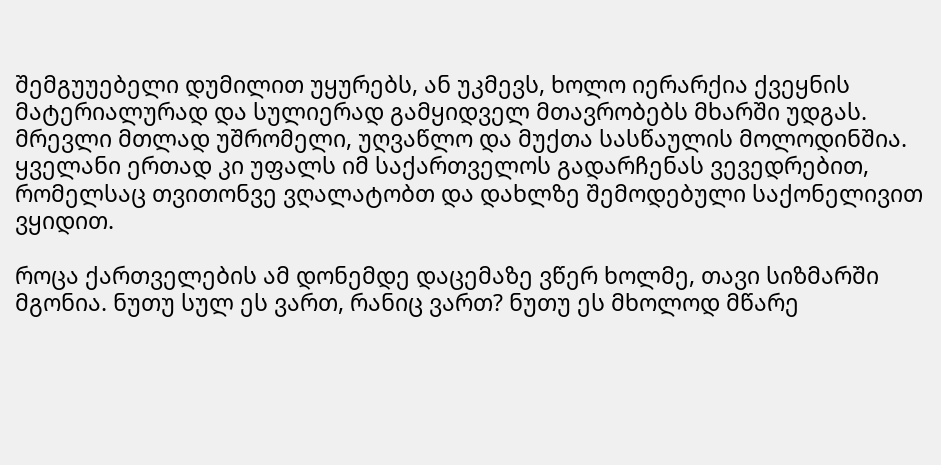შემგუუებელი დუმილით უყურებს, ან უკმევს, ხოლო იერარქია ქვეყნის მატერიალურად და სულიერად გამყიდველ მთავრობებს მხარში უდგას. მრევლი მთლად უშრომელი, უღვაწლო და მუქთა სასწაულის მოლოდინშია. ყველანი ერთად კი უფალს იმ საქართველოს გადარჩენას ვევედრებით, რომელსაც თვითონვე ვღალატობთ და დახლზე შემოდებული საქონელივით ვყიდით.

როცა ქართველების ამ დონემდე დაცემაზე ვწერ ხოლმე, თავი სიზმარში მგონია. ნუთუ სულ ეს ვართ, რანიც ვართ? ნუთუ ეს მხოლოდ მწარე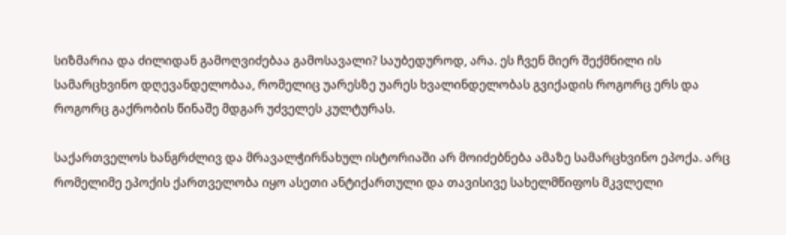სიზმარია და ძილიდან გამოღვიძებაა გამოსავალი? საუბედუროდ, არა. ეს ჩვენ მიერ შექმნილი ის სამარცხვინო დღევანდელობაა, რომელიც უარესზე უარეს ხვალინდელობას გვიქადის როგორც ერს და როგორც გაქრობის წინაშე მდგარ უძველეს კულტურას.

საქართველოს ხანგრძლივ და მრავალჭირნახულ ისტორიაში არ მოიძებნება ამაზე სამარცხვინო ეპოქა. არც რომელიმე ეპოქის ქართველობა იყო ასეთი ანტიქართული და თავისივე სახელმწიფოს მკვლელი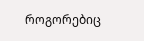როგორებიც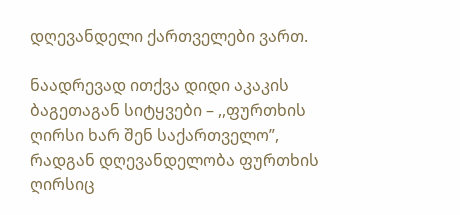დღევანდელი ქართველები ვართ.

ნაადრევად ითქვა დიდი აკაკის ბაგეთაგან სიტყვები – ,,ფურთხის ღირსი ხარ შენ საქართველო”, რადგან დღევანდელობა ფურთხის ღირსიც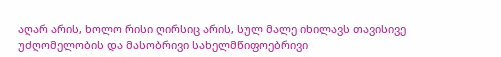აღარ არის, ხოლო რისი ღირსიც არის, სულ მალე იხილავს თავისივე უძღომელობის და მასობრივი სახელმწიფოებრივი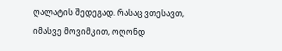ღალატის შედეგად. რასაც ვთესავთ, იმასვე მოვიმკით, ოღონდ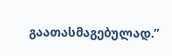გაათასმაგებულად.”